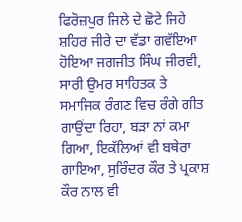ਫਿਰੋਜ਼ਪੁਰ ਜਿਲੇ ਦੇ ਛੋਟੇ ਜਿਹੇ ਸ਼ਹਿਰ ਜੀਰੇ ਦਾ ਵੱਡਾ ਗਵੱਇਆ ਹੋਇਆ ਜਗਜੀਤ ਸਿੰਘ ਜੀਰਵੀ, ਸਾਰੀ ਉਮਰ ਸਾਹਿਤਕ ਤੇ ਸਮਾਜਿਕ ਰੰਗਣ ਵਿਚ ਰੰਗੇ ਗੀਤ ਗਾਉਂਦਾ ਰਿਹਾ, ਬੜਾ ਨਾਂ ਕਮਾ ਗਿਆ, ਇਕੱਲਿਆਂ ਵੀ ਬਥੇਰਾ ਗਾਇਆ, ਸੁਰਿੰਦਰ ਕੌਰ ਤੇ ਪ੍ਰਕਾਸ਼ ਕੌਰ ਨਾਲ ਵੀ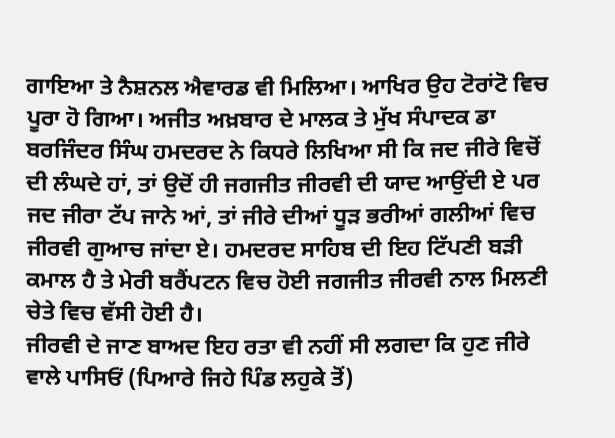ਗਾਇਆ ਤੇ ਨੈਸ਼ਨਲ ਐਵਾਰਡ ਵੀ ਮਿਲਿਆ। ਆਖਿਰ ਉਹ ਟੋਰਾਂਟੋ ਵਿਚ ਪੂਰਾ ਹੋ ਗਿਆ। ਅਜੀਤ ਅਖ਼ਬਾਰ ਦੇ ਮਾਲਕ ਤੇ ਮੁੱਖ ਸੰਪਾਦਕ ਡਾ ਬਰਜਿੰਦਰ ਸਿੰਘ ਹਮਦਰਦ ਨੇ ਕਿਧਰੇ ਲਿਖਿਆ ਸੀ ਕਿ ਜਦ ਜੀਰੇ ਵਿਚੋਂ ਦੀ ਲੰਘਦੇ ਹਾਂ, ਤਾਂ ਉਦੋਂ ਹੀ ਜਗਜੀਤ ਜੀਰਵੀ ਦੀ ਯਾਦ ਆਉਂਦੀ ਏ ਪਰ ਜਦ ਜੀਰਾ ਟੱਪ ਜਾਨੇ ਆਂ, ਤਾਂ ਜੀਰੇ ਦੀਆਂ ਧੂੜ ਭਰੀਆਂ ਗਲੀਆਂ ਵਿਚ ਜੀਰਵੀ ਗੁਆਚ ਜਾਂਦਾ ਏ। ਹਮਦਰਦ ਸਾਹਿਬ ਦੀ ਇਹ ਟਿੱਪਣੀ ਬੜੀ ਕਮਾਲ ਹੈ ਤੇ ਮੇਰੀ ਬਰੈਂਪਟਨ ਵਿਚ ਹੋਈ ਜਗਜੀਤ ਜੀਰਵੀ ਨਾਲ ਮਿਲਣੀ ਚੇਤੇ ਵਿਚ ਵੱਸੀ ਹੋਈ ਹੈ।
ਜੀਰਵੀ ਦੇ ਜਾਣ ਬਾਅਦ ਇਹ ਰਤਾ ਵੀ ਨਹੀਂ ਸੀ ਲਗਦਾ ਕਿ ਹੁਣ ਜੀਰੇ ਵਾਲੇ ਪਾਸਿਓਂ (ਪਿਆਰੇ ਜਿਹੇ ਪਿੰਡ ਲਹੁਕੇ ਤੋਂ)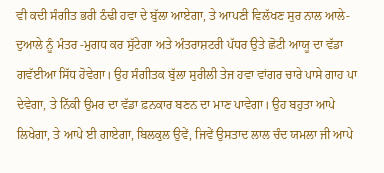ਵੀ ਕਦੀ ਸੰਗੀਤ ਭਰੀ ਠੰਢੀ ਹਵਾ ਦੇ ਬੁੱਲਾ ਆਏਗਾ, ਤੇ ਆਪਣੀ ਵਿਲੱਖਣ ਸੁਰ ਨਾਲ ਆਲੇ-ਦੁਆਲੇ ਨੂੰ ਮੰਤਰ -ਮੁਗਧ ਕਰ ਸੁੱਟੇਗਾ ਅਤੇ ਅੰਤਰਾਸ਼ਟਰੀ ਪੱਧਰ ਉਤੇ ਛੋਟੀ ਆਯੂ ਦਾ ਵੱਡਾ ਗਵੱਈਆ ਸਿੱਧ ਹੋਵੇਗਾ। ਉਹ ਸੰਗੀਤਕ ਬੁੱਲਾ ਸੁਰੀਲੀ ਤੇਜ ਹਵਾ ਵਾਂਗਰ ਚਾਰੇ ਪਾਸੇ ਗਾਹ ਪਾ ਦੇਵੇਗਾ, ਤੇ ਨਿੱਕੀ ਉਮਰ ਦਾ ਵੱਡਾ ਫ਼ਨਕਾਰ ਬਣਨ ਦਾ ਮਾਣ ਪਾਵੇਗਾ। ਉਹ ਬਹੁਤਾ ਆਪੇ ਲਿਖੇਗਾ, ਤੇ ਆਪੇ ਈ ਗਾਏਗਾ, ਬਿਲਕੁਲ ਉਵੇਂ, ਜਿਵੇਂ ਉਸਤਾਦ ਲਾਲ ਚੰਦ ਯਮਲਾ ਜੀ ਆਪੇ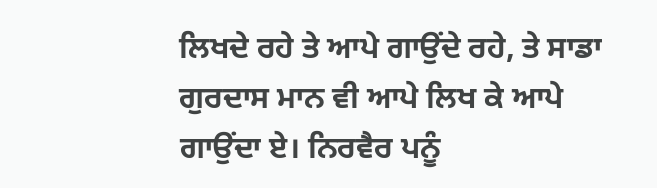ਲਿਖਦੇ ਰਹੇ ਤੇ ਆਪੇ ਗਾਉਂਦੇ ਰਹੇ, ਤੇ ਸਾਡਾ ਗੁਰਦਾਸ ਮਾਨ ਵੀ ਆਪੇ ਲਿਖ ਕੇ ਆਪੇ ਗਾਉਂਦਾ ਏ। ਨਿਰਵੈਰ ਪਨੂੰ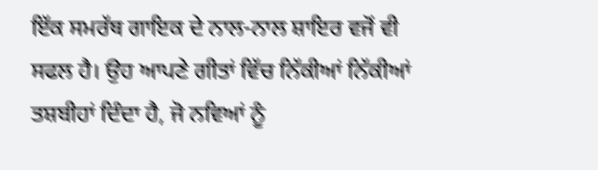ਇੱਕ ਸਮਰੱਥ ਗਾਇਕ ਦੇ ਨਾਲ-ਨਾਲ ਸ਼ਾਇਰ ਵਜੋਂ ਵੀ ਸਫਲ ਹੈ। ਉਹ ਆਪਣੇ ਗੀਤਾਂ ਵਿੱਚ ਨਿੱਕੀਆਂ ਨਿੱਕੀਆਂ ਤਸ਼ਬੀਹਾਂ ਦਿੰਦਾ ਹੈ, ਜੋ ਨਵਿਆਂ ਨੂੰ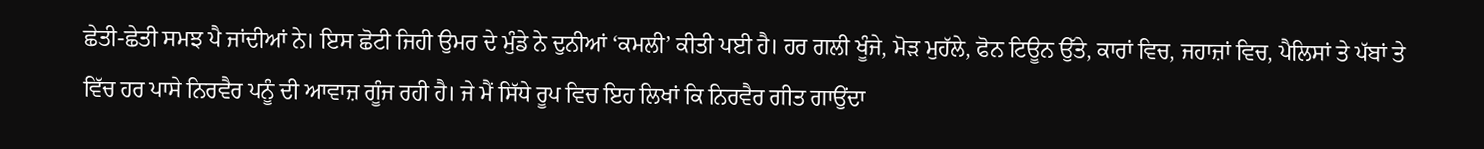ਛੇਤੀ-ਛੇਤੀ ਸਮਝ ਪੈ ਜਾਂਦੀਆਂ ਨੇ। ਇਸ ਛੋਟੀ ਜਿਹੀ ਉਮਰ ਦੇ ਮੁੰਡੇ ਨੇ ਦੁਨੀਆਂ ‘ਕਮਲੀ’ ਕੀਤੀ ਪਈ ਹੈ। ਹਰ ਗਲੀ ਖੂੰਜੇ, ਮੋੜ ਮੁਹੱਲੇ, ਫੋਨ ਟਿਊਨ ਉੱਤੇ, ਕਾਰਾਂ ਵਿਚ, ਜਹਾਜ਼ਾਂ ਵਿਚ, ਪੈਲਿਸਾਂ ਤੇ ਪੱਬਾਂ ਤੇ ਵਿੱਚ ਹਰ ਪਾਸੇ ਨਿਰਵੈਰ ਪਨੂੰ ਦੀ ਆਵਾਜ਼ ਗੂੰਜ ਰਹੀ ਹੈ। ਜੇ ਮੈਂ ਸਿੱਧੇ ਰੂਪ ਵਿਚ ਇਹ ਲਿਖਾਂ ਕਿ ਨਿਰਵੈਰ ਗੀਤ ਗਾਉਂਦਾ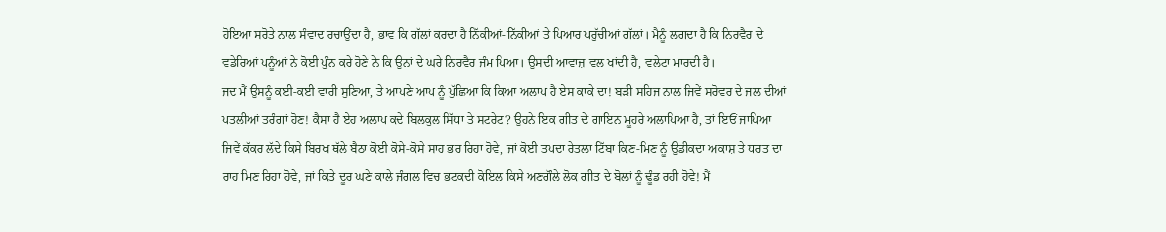ਹੋਇਆ ਸਰੋਤੇ ਨਾਲ ਸੰਵਾਦ ਰਚਾਉਂਦਾ ਹੈ, ਭਾਵ ਕਿ ਗੱਲਾਂ ਕਰਦਾ ਹੈ ਨਿੱਕੀਆਂ-ਨਿੱਕੀਆਂ ਤੇ ਪਿਆਰ ਪਰੁੱਚੀਆਂ ਗੱਲਾਂ। ਮੈਨੂੰ ਲਗਦਾ ਹੈ ਕਿ ਨਿਰਵੈਰ ਦੇ ਵਡੇਰਿਆਂ ਪਨੂੰਆਂ ਨੇ ਕੋਈ ਪੁੰਨ ਕਰੇ ਹੋਣੇ ਨੇ ਕਿ ਉਨਾਂ ਦੇ ਘਰੇ ਨਿਰਵੈਰ ਜੰਮ ਪਿਆ। ਉਸਦੀ ਆਵਾਜ਼ ਵਲ ਖਾਂਦੀ ਹੈ, ਵਲੇਟਾ ਮਾਰਦੀ ਹੈ।
ਜਦ ਮੈਂ ਉਸਨੂੰ ਕਈ-ਕਈ ਵਾਰੀ ਸੁਣਿਆ, ਤੇ ਆਪਣੇ ਆਪ ਨੂੰ ਪੁੱਛਿਆ ਕਿ ਕਿਆ ਅਲਾਪ ਹੈ ਏਸ ਕਾਕੇ ਦਾ! ਬੜੀ ਸਹਿਜ ਨਾਲ ਜਿਵੇਂ ਸਰੋਵਰ ਦੇ ਜਲ ਦੀਆਂ ਪਤਲੀਆਂ ਤਰੰਗਾਂ ਹੋਣ! ਕੈਸਾ ਹੈ ਏਹ ਅਲਾਪ ਕਦੇ ਬਿਲਕੁਲ ਸਿੱਧਾ ਤੇ ਸਟਰੇਟ? ਉਹਨੇ ਇਕ ਗੀਤ ਦੇ ਗਾਇਨ ਮੂਹਰੇ ਅਲਾਪਿਆ ਹੈ, ਤਾਂ ਇਓਂ ਜਾਪਿਆ ਜਿਵੇਂ ਕੱਕਰ ਲੱਦੇ ਕਿਸੇ ਬਿਰਖ ਥੱਲੇ ਬੈਠਾ ਕੋਈ ਕੋਸੇ-ਕੋਸੇ ਸਾਹ ਭਰ ਰਿਹਾ ਹੋਵੇ, ਜਾਂ ਕੋਈ ਤਪਦਾ ਰੇਤਲਾ ਟਿੱਬਾ ਕਿਣ-ਮਿਣ ਨੂੰ ਉਡੀਕਦਾ ਅਕਾਸ਼ ਤੇ ਧਰਤ ਦਾ ਰਾਹ ਮਿਣ ਰਿਹਾ ਹੋਵੇ, ਜਾਂ ਕਿਤੇ ਦੂਰ ਘਣੇ ਕਾਲੇ ਜੰਗਲ ਵਿਚ ਭਟਕਦੀ ਕੋਇਲ ਕਿਸੇ ਅਣਗੌਲੇ ਲੋਕ ਗੀਤ ਦੇ ਬੋਲਾਂ ਨੂੰ ਢੂੰਡ ਰਹੀ ਹੋਵੇ! ਮੈਂ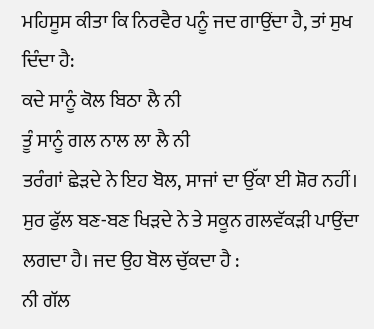ਮਹਿਸੂਸ ਕੀਤਾ ਕਿ ਨਿਰਵੈਰ ਪਨੂੰ ਜਦ ਗਾਉਂਦਾ ਹੈ, ਤਾਂ ਸੁਖ ਦਿੰਦਾ ਹੈ:
ਕਦੇ ਸਾਨੂੰ ਕੋਲ ਬਿਠਾ ਲੈ ਨੀ
ਤੂੰ ਸਾਨੂੰ ਗਲ ਨਾਲ ਲਾ ਲੈ ਨੀ
ਤਰੰਗਾਂ ਛੇੜਦੇ ਨੇ ਇਹ ਬੋਲ, ਸਾਜਾਂ ਦਾ ਉੱਕਾ ਈ ਸ਼ੋਰ ਨਹੀਂ। ਸੁਰ ਫੁੱਲ ਬਣ-ਬਣ ਖਿੜਦੇ ਨੇ ਤੇ ਸਕੂਨ ਗਲਵੱਕੜੀ ਪਾਉਂਦਾ ਲਗਦਾ ਹੈ। ਜਦ ਉਹ ਬੋਲ ਚੁੱਕਦਾ ਹੈ :
ਨੀ ਗੱਲ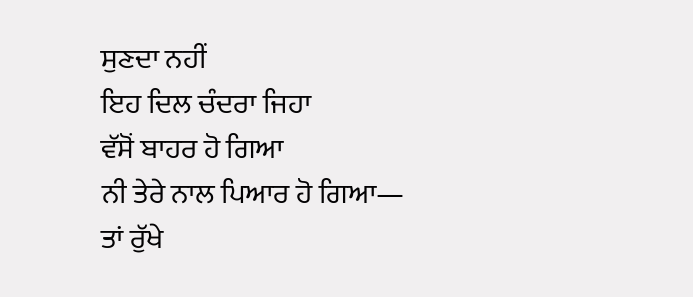ਸੁਣਦਾ ਨਹੀਂ
ਇਹ ਦਿਲ ਚੰਦਰਾ ਜਿਹਾ
ਵੱਸੋਂ ਬਾਹਰ ਹੋ ਗਿਆ
ਨੀ ਤੇਰੇ ਨਾਲ ਪਿਆਰ ਹੋ ਗਿਆ—
ਤਾਂ ਰੁੱਖੇ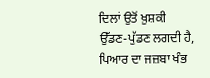ਦਿਲਾਂ ਉਤੋਂ ਖ਼ੁਸ਼ਕੀ ਉੱਡਣ-ਪੁੱਡਣ ਲਗਦੀ ਹੈ, ਪਿਆਰ ਦਾ ਜਜ਼ਬਾ ਖੰਭ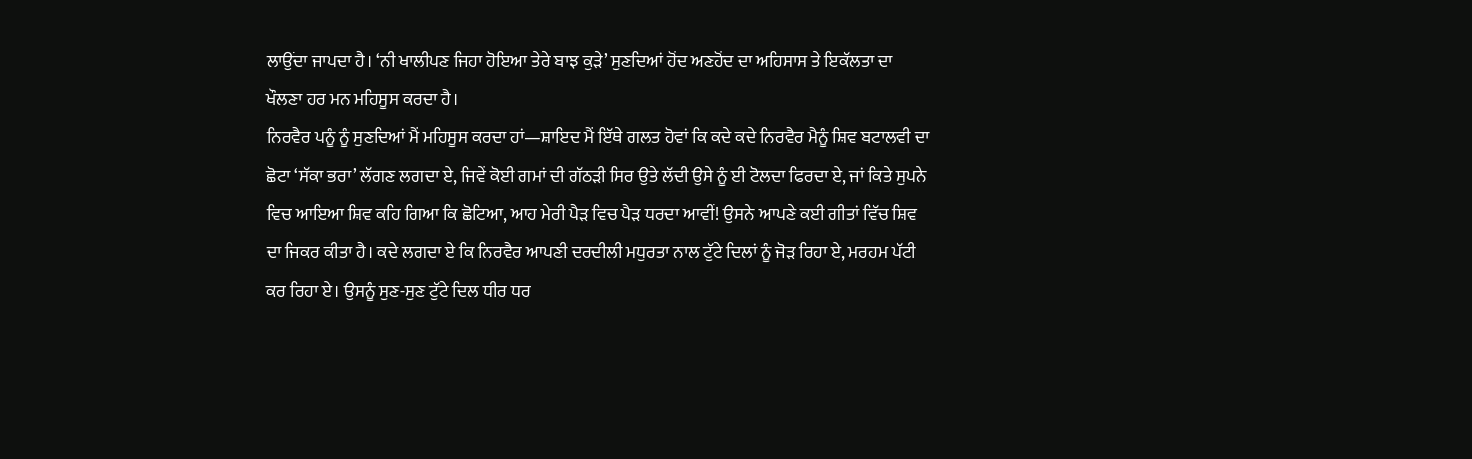ਲਾਉਂਦਾ ਜਾਪਦਾ ਹੈ। ‘ਨੀ ਖਾਲੀਪਣ ਜਿਹਾ ਹੋਇਆ ਤੇਰੇ ਬਾਝ ਕੁੜੇ’ ਸੁਣਦਿਆਂ ਹੋਂਦ ਅਣਹੋਂਦ ਦਾ ਅਹਿਸਾਸ ਤੇ ਇਕੱਲਤਾ ਦਾ ਖੌਲਣਾ ਹਰ ਮਨ ਮਹਿਸੂਸ ਕਰਦਾ ਹੈ।
ਨਿਰਵੈਰ ਪਨੂੰ ਨੂੰ ਸੁਣਦਿਆਂ ਮੈਂ ਮਹਿਸੂਸ ਕਰਦਾ ਹਾਂ—ਸ਼ਾਇਦ ਮੈਂ ਇੱਥੇ ਗਲਤ ਹੋਵਾਂ ਕਿ ਕਦੇ ਕਦੇ ਨਿਰਵੈਰ ਮੈਨੂੰ ਸ਼ਿਵ ਬਟਾਲਵੀ ਦਾ ਛੋਟਾ ‘ਸੱਕਾ ਭਰਾ’ ਲੱਗਣ ਲਗਦਾ ਏ, ਜਿਵੇਂ ਕੋਈ ਗਮਾਂ ਦੀ ਗੱਠੜੀ ਸਿਰ ਉਤੇ ਲੱਦੀ ਉਸੇ ਨੂੰ ਈ ਟੋਲਦਾ ਫਿਰਦਾ ਏ, ਜਾਂ ਕਿਤੇ ਸੁਪਨੇ ਵਿਚ ਆਇਆ ਸ਼ਿਵ ਕਹਿ ਗਿਆ ਕਿ ਛੋਟਿਆ, ਆਹ ਮੇਰੀ ਪੈੜ ਵਿਚ ਪੈੜ ਧਰਦਾ ਆਵੀਂ! ਉਸਨੇ ਆਪਣੇ ਕਈ ਗੀਤਾਂ ਵਿੱਚ ਸ਼ਿਵ ਦਾ ਜਿਕਰ ਕੀਤਾ ਹੈ। ਕਦੇ ਲਗਦਾ ਏ ਕਿ ਨਿਰਵੈਰ ਆਪਣੀ ਦਰਦੀਲੀ ਮਧੁਰਤਾ ਨਾਲ ਟੁੱਟੇ ਦਿਲਾਂ ਨੂੰ ਜੋੜ ਰਿਹਾ ਏ, ਮਰਹਮ ਪੱਟੀ ਕਰ ਰਿਹਾ ਏ। ਉਸਨੂੰ ਸੁਣ-ਸੁਣ ਟੁੱਟੇ ਦਿਲ ਧੀਰ ਧਰ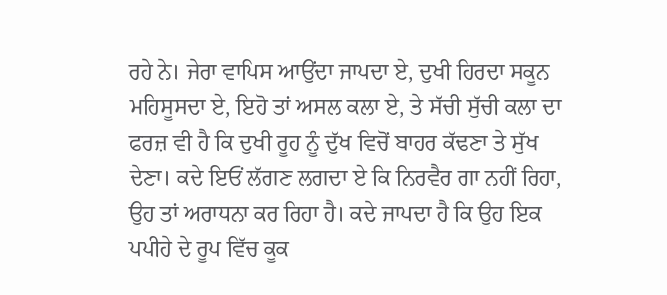ਰਹੇ ਨੇ। ਜੇਰਾ ਵਾਪਿਸ ਆਉਂਦਾ ਜਾਪਦਾ ਏ, ਦੁਖੀ ਹਿਰਦਾ ਸਕੂਨ ਮਹਿਸੂਸਦਾ ਏ, ਇਹੋ ਤਾਂ ਅਸਲ ਕਲਾ ਏ, ਤੇ ਸੱਚੀ ਸੁੱਚੀ ਕਲਾ ਦਾ ਫਰਜ਼ ਵੀ ਹੈ ਕਿ ਦੁਖੀ ਰੂਹ ਨੂੰ ਦੁੱਖ ਵਿਚੋਂ ਬਾਹਰ ਕੱਢਣਾ ਤੇ ਸੁੱਖ ਦੇਣਾ। ਕਦੇ ਇਓਂ ਲੱਗਣ ਲਗਦਾ ਏ ਕਿ ਨਿਰਵੈਰ ਗਾ ਨਹੀਂ ਰਿਹਾ, ਉਹ ਤਾਂ ਅਰਾਧਨਾ ਕਰ ਰਿਹਾ ਹੈ। ਕਦੇ ਜਾਪਦਾ ਹੈ ਕਿ ਉਹ ਇਕ ਪਪੀਹੇ ਦੇ ਰੂਪ ਵਿੱਚ ਕੂਕ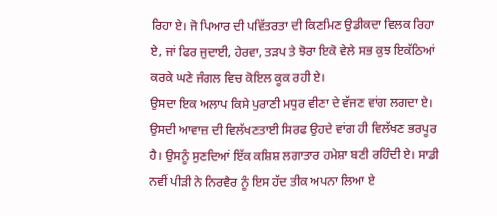ਰਿਹਾ ਏ। ਜੋ ਪਿਆਰ ਦੀ ਪਵਿੱਤਰਤਾ ਦੀ ਕਿਣਮਿਣ ਉਡੀਕਦਾ ਵਿਲਕ ਰਿਹਾ ਏ, ਜਾਂ ਫਿਰ ਜੁਦਾਈ, ਹੇਰਵਾ, ਤੜਪ ਤੇ ਝੋਰਾ ਇਕੋ ਵੇਲੇ ਸਭ ਕੁਝ ਇਕੱਠਿਆਂ ਕਰਕੇ ਘਣੇ ਜੰਗਲ ਵਿਚ ਕੋਇਲ ਕੂਕ ਰਹੀ ਏ।
ਉਸਦਾ ਇਕ ਅਲਾਪ ਕਿਸੇ ਪੁਰਾਣੀ ਮਧੁਰ ਵੀਣਾ ਦੇ ਵੱਜਣ ਵਾਂਗ ਲਗਦਾ ਏ। ਉਸਦੀ ਆਵਾਜ਼ ਦੀ ਵਿਲੱਖਣਤਾਈ ਸਿਰਫ ਉਹਦੇ ਵਾਂਗ ਹੀ ਵਿਲੱਖਣ ਭਰਪੂਰ ਹੈ। ਉਸਨੂੰ ਸੁਣਦਿਆਂ ਇੱਕ ਕਸ਼ਿਸ਼ ਲਗਾਤਾਰ ਹਮੇਸ਼ਾ ਬਣੀ ਰਹਿੰਦੀ ਏ। ਸਾਡੀ ਨਵੀਂ ਪੀੜੀ ਨੇ ਨਿਰਵੈਰ ਨੂੰ ਇਸ ਹੱਦ ਤੀਕ ਅਪਨਾ ਲਿਆ ਏ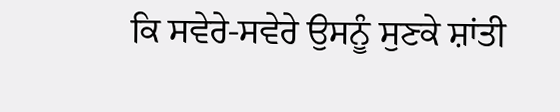ਕਿ ਸਵੇਰੇ-ਸਵੇਰੇ ਉਸਨੂੰ ਸੁਣਕੇ ਸ਼ਾਂਤੀ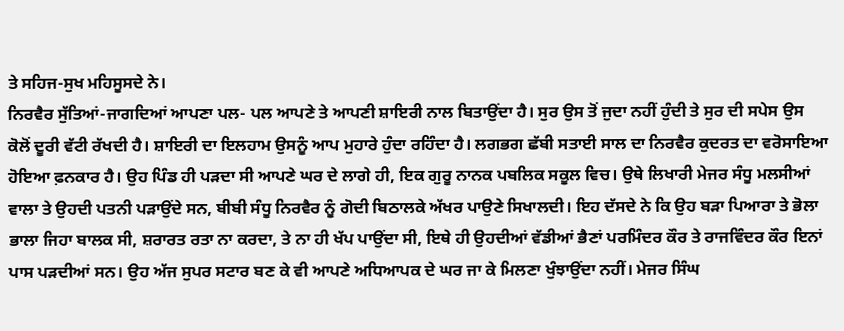ਤੇ ਸਹਿਜ-ਸੁਖ ਮਹਿਸੂਸਦੇ ਨੇ।
ਨਿਰਵੈਰ ਸੁੱਤਿਆਂ-ਜਾਗਦਿਆਂ ਆਪਣਾ ਪਲ- ਪਲ ਆਪਣੇ ਤੇ ਆਪਣੀ ਸ਼ਾਇਰੀ ਨਾਲ ਬਿਤਾਉਂਦਾ ਹੈ। ਸੁਰ ਉਸ ਤੋਂ ਜੁਦਾ ਨਹੀਂ ਹੁੰਦੀ ਤੇ ਸੁਰ ਦੀ ਸਪੇਸ ਉਸ ਕੋਲੋਂ ਦੂਰੀ ਵੱਟੀ ਰੱਖਦੀ ਹੈ। ਸ਼ਾਇਰੀ ਦਾ ਇਲਹਾਮ ਉਸਨੂੰ ਆਪ ਮੁਹਾਰੇ ਹੁੰਦਾ ਰਹਿੰਦਾ ਹੈ। ਲਗਭਗ ਛੱਬੀ ਸਤਾਈ ਸਾਲ ਦਾ ਨਿਰਵੈਰ ਕੁਦਰਤ ਦਾ ਵਰੋਸਾਇਆ ਹੋਇਆ ਫ਼ਨਕਾਰ ਹੈ। ਉਹ ਪਿੰਡ ਹੀ ਪੜਦਾ ਸੀ ਆਪਣੇ ਘਰ ਦੇ ਲਾਗੇ ਹੀ, ਇਕ ਗੁਰੂ ਨਾਨਕ ਪਬਲਿਕ ਸਕੂਲ ਵਿਚ। ਉਥੇ ਲਿਖਾਰੀ ਮੇਜਰ ਸੰਧੂ ਮਲਸੀਆਂ ਵਾਲਾ ਤੇ ਉਹਦੀ ਪਤਨੀ ਪੜਾਉਂਦੇ ਸਨ, ਬੀਬੀ ਸੰਧੂ ਨਿਰਵੈਰ ਨੂੰ ਗੋਦੀ ਬਿਠਾਲਕੇ ਅੱਖਰ ਪਾਉਣੇ ਸਿਖਾਲਦੀ। ਇਹ ਦੱਸਦੇ ਨੇ ਕਿ ਉਹ ਬੜਾ ਪਿਆਰਾ ਤੇ ਭੋਲਾ ਭਾਲਾ ਜਿਹਾ ਬਾਲਕ ਸੀ, ਸ਼ਰਾਰਤ ਰਤਾ ਨਾ ਕਰਦਾ, ਤੇ ਨਾ ਹੀ ਖੱਪ ਪਾਉਂਦਾ ਸੀ, ਇਥੇ ਹੀ ਉਹਦੀਆਂ ਵੱਡੀਆਂ ਭੈਣਾਂ ਪਰਮਿੰਦਰ ਕੌਰ ਤੇ ਰਾਜਵਿੰਦਰ ਕੌਰ ਇਨਾਂ ਪਾਸ ਪੜਦੀਆਂ ਸਨ। ਉਹ ਅੱਜ ਸੁਪਰ ਸਟਾਰ ਬਣ ਕੇ ਵੀ ਆਪਣੇ ਅਧਿਆਪਕ ਦੇ ਘਰ ਜਾ ਕੇ ਮਿਲਣਾ ਖੁੰਝਾਉਂਦਾ ਨਹੀਂ। ਮੇਜਰ ਸਿੰਘ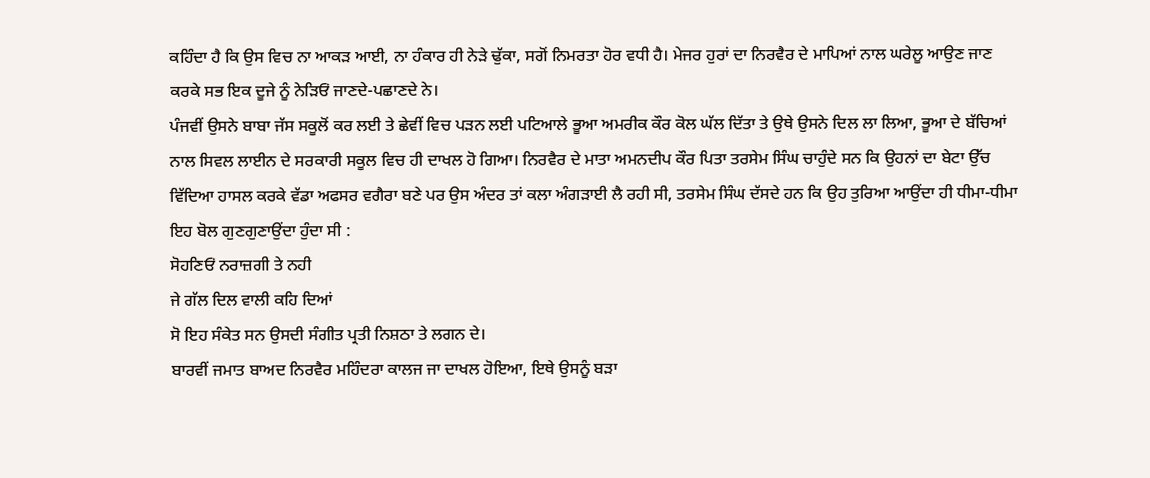ਕਹਿੰਦਾ ਹੈ ਕਿ ਉਸ ਵਿਚ ਨਾ ਆਕੜ ਆਈ, ਨਾ ਹੰਕਾਰ ਹੀ ਨੇੜੇ ਢੁੱਕਾ, ਸਗੋਂ ਨਿਮਰਤਾ ਹੋਰ ਵਧੀ ਹੈ। ਮੇਜਰ ਹੁਰਾਂ ਦਾ ਨਿਰਵੈਰ ਦੇ ਮਾਪਿਆਂ ਨਾਲ ਘਰੇਲੂ ਆਉਣ ਜਾਣ ਕਰਕੇ ਸਭ ਇਕ ਦੂਜੇ ਨੂੰ ਨੇੜਿਓਂ ਜਾਣਦੇ-ਪਛਾਣਦੇ ਨੇ।
ਪੰਜਵੀਂ ਉਸਨੇ ਬਾਬਾ ਜੱਸ ਸਕੂਲੋਂ ਕਰ ਲਈ ਤੇ ਛੇਵੀਂ ਵਿਚ ਪੜਨ ਲਈ ਪਟਿਆਲੇ ਭੂਆ ਅਮਰੀਕ ਕੌਰ ਕੋਲ ਘੱਲ ਦਿੱਤਾ ਤੇ ਉਥੇ ਉਸਨੇ ਦਿਲ ਲਾ ਲਿਆ, ਭੂਆ ਦੇ ਬੱਚਿਆਂ ਨਾਲ ਸਿਵਲ ਲਾਈਨ ਦੇ ਸਰਕਾਰੀ ਸਕੂਲ ਵਿਚ ਹੀ ਦਾਖਲ ਹੋ ਗਿਆ। ਨਿਰਵੈਰ ਦੇ ਮਾਤਾ ਅਮਨਦੀਪ ਕੌਰ ਪਿਤਾ ਤਰਸੇਮ ਸਿੰਘ ਚਾਹੁੰਦੇ ਸਨ ਕਿ ਉਹਨਾਂ ਦਾ ਬੇਟਾ ਉੱਚ ਵਿੱਦਿਆ ਹਾਸਲ ਕਰਕੇ ਵੱਡਾ ਅਫਸਰ ਵਗੈਰਾ ਬਣੇ ਪਰ ਉਸ ਅੰਦਰ ਤਾਂ ਕਲਾ ਅੰਗੜਾਈ ਲੈ ਰਹੀ ਸੀ, ਤਰਸੇਮ ਸਿੰਘ ਦੱਸਦੇ ਹਨ ਕਿ ਉਹ ਤੁਰਿਆ ਆਉਂਦਾ ਹੀ ਧੀਮਾ-ਧੀਮਾ ਇਹ ਬੋਲ ਗੁਣਗੁਣਾਉਂਦਾ ਹੁੰਦਾ ਸੀ :
ਸੋਹਣਿਓਂ ਨਰਾਜ਼ਗੀ ਤੇ ਨਹੀ
ਜੇ ਗੱਲ ਦਿਲ ਵਾਲੀ ਕਹਿ ਦਿਆਂ
ਸੋ ਇਹ ਸੰਕੇਤ ਸਨ ਉਸਦੀ ਸੰਗੀਤ ਪ੍ਰਤੀ ਨਿਸ਼ਠਾ ਤੇ ਲਗਨ ਦੇ।
ਬਾਰਵੀਂ ਜਮਾਤ ਬਾਅਦ ਨਿਰਵੈਰ ਮਹਿੰਦਰਾ ਕਾਲਜ ਜਾ ਦਾਖਲ ਹੋਇਆ, ਇਥੇ ਉਸਨੂੰ ਬੜਾ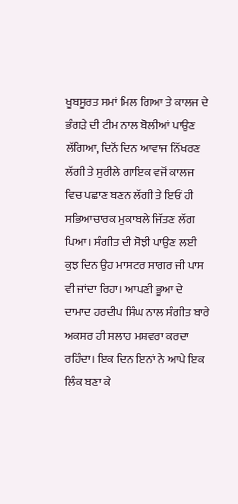ਖੂਬਸੂਰਤ ਸਮਾਂ ਮਿਲ ਗਿਆ ਤੇ ਕਾਲਜ ਦੇ ਭੰਗੜੇ ਦੀ ਟੀਮ ਨਾਲ ਬੋਲੀਆਂ ਪਾਉਣ ਲੱਗਿਆ, ਦਿਨੋਂ ਦਿਨ ਆਵਾਜ ਨਿੱਖਰਣ ਲੱਗੀ ਤੇ ਸੁਰੀਲੇ ਗਾਇਕ ਵਜੋਂ ਕਾਲਜ ਵਿਚ ਪਛਾਣ ਬਣਨ ਲੱਗੀ ਤੇ ਇਓਂ ਹੀ ਸਭਿਆਚਾਰਕ ਮੁਕਾਬਲੇ ਜਿੱਤਣ ਲੱਗ ਪਿਆ। ਸੰਗੀਤ ਦੀ ਸੋਝੀ ਪਾਉਣ ਲਈ ਕੁਝ ਦਿਨ ਉਹ ਮਾਸਟਰ ਸਾਗਰ ਜੀ ਪਾਸ ਵੀ ਜਾਂਦਾ ਰਿਹਾ। ਆਪਣੀ ਭੂਆ ਦੇ ਦਾਮਾਦ ਹਰਦੀਪ ਸਿੰਘ ਨਾਲ ਸੰਗੀਤ ਬਾਰੇ ਅਕਸਰ ਹੀ ਸਲਾਹ ਮਸ਼ਵਰਾ ਕਰਦਾ ਰਹਿੰਦਾ। ਇਕ ਦਿਨ ਇਨਾਂ ਨੇ ਆਪੇ ਇਕ ਲਿੰਕ ਬਣਾ ਕੇ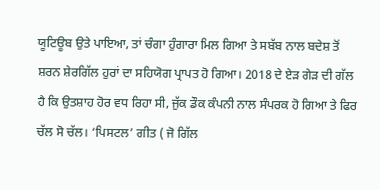ਯੂਟਿਊਬ ਉਤੇ ਪਾਇਆ, ਤਾਂ ਚੰਗਾ ਹੁੰਗਾਰਾ ਮਿਲ ਗਿਆ ਤੇ ਸਬੱਬ ਨਾਲ ਬਦੇਸ਼ ਤੋਂ ਸ਼ਰਨ ਸ਼ੇਰਗਿੱਲ ਹੁਰਾਂ ਦਾ ਸਹਿਯੋਗ ਪ੍ਰਾਪਤ ਹੋ ਗਿਆ। 2018 ਦੇ ਏੜ ਗੇੜ ਦੀ ਗੱਲ ਹੈ ਕਿ ਉਤਸ਼ਾਹ ਹੋਰ ਵਧ ਰਿਹਾ ਸੀ, ਜੁੱਕ ਡੌਕ ਕੰਪਨੀ ਨਾਲ ਸੰਪਰਕ ਹੋ ਗਿਆ ਤੇ ਫਿਰ ਚੱਲ ਸੋ ਚੱਲ। ‘ਪਿਸਟਲ’ ਗੀਤ ( ਜੋ ਗਿੱਲ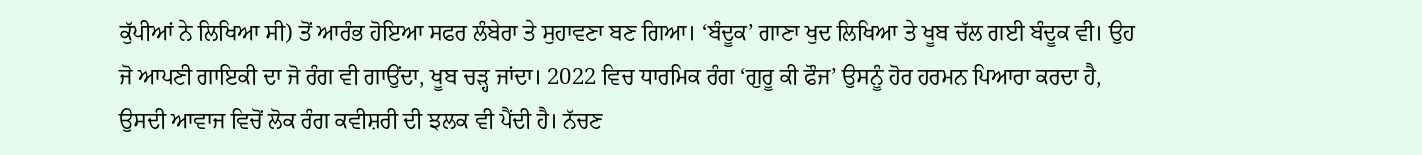ਕੁੱਪੀਆਂ ਨੇ ਲਿਖਿਆ ਸੀ) ਤੋਂ ਆਰੰਭ ਹੋਇਆ ਸਫਰ ਲੰਬੇਰਾ ਤੇ ਸੁਹਾਵਣਾ ਬਣ ਗਿਆ। ‘ਬੰਦੂਕ’ ਗਾਣਾ ਖੁਦ ਲਿਖਿਆ ਤੇ ਖੂਬ ਚੱਲ ਗਈ ਬੰਦੂਕ ਵੀ। ਉਹ ਜੋ ਆਪਣੀ ਗਾਇਕੀ ਦਾ ਜੋ ਰੰਗ ਵੀ ਗਾਉਂਦਾ, ਖੂਬ ਚੜ੍ਹ ਜਾਂਦਾ। 2022 ਵਿਚ ਧਾਰਮਿਕ ਰੰਗ ‘ਗੁਰੂ ਕੀ ਫੌਜ’ ਉਸਨੂੰ ਹੋਰ ਹਰਮਨ ਪਿਆਰਾ ਕਰਦਾ ਹੈ, ਉਸਦੀ ਆਵਾਜ ਵਿਚੋਂ ਲੋਕ ਰੰਗ ਕਵੀਸ਼ਰੀ ਦੀ ਝਲਕ ਵੀ ਪੈਂਦੀ ਹੈ। ਨੱਚਣ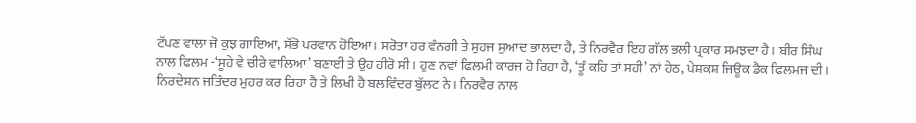ਟੱਪਣ ਵਾਲਾ ਜੋ ਕੁਝ ਗਾਇਆ, ਸੱਭੋ ਪਰਵਾਨ ਹੋਇਆ। ਸਰੋਤਾ ਹਰ ਵੰਨਗੀ ਤੇ ਸੁਹਜ ਸੁਆਦ ਭਾਲਦਾ ਹੈ, ਤੇ ਨਿਰਵੈਰ ਇਹ ਗੱਲ ਭਲੀ ਪ੍ਰਕਾਰ ਸਮਝਦਾ ਹੈ। ਬੀਰ ਸਿੰਘ ਨਾਲ ਫਿਲਮ -‘ਸੂਹੇ ਵੇ ਚੀਰੇ ਵਾਲਿਆ’ ਬਣਾਈ ਤੇ ਉਹ ਹੀਰੋ ਸੀ। ਹੁਣ ਨਵਾਂ ਫਿਲਮੀ ਕਾਰਜ ਹੋ ਰਿਹਾ ਹੈ, ‘ਤੂੰ ਕਹਿ ਤਾਂ ਸਹੀ’ ਨਾਂ ਹੇਠ, ਪੇਸ਼ਕਸ਼ ਜਿਊਕ ਡੈਕ ਫਿਲਮਜ ਦੀ। ਨਿਰਦੇਸ਼ਨ ਜਤਿੰਦਰ ਮੁਹਰ ਕਰ ਰਿਹਾ ਹੈ ਤੇ ਲਿਖੀ ਹੈ ਬਲਵਿੰਦਰ ਬੁੱਲਟ ਨੇ। ਨਿਰਵੈਰ ਨਾਲ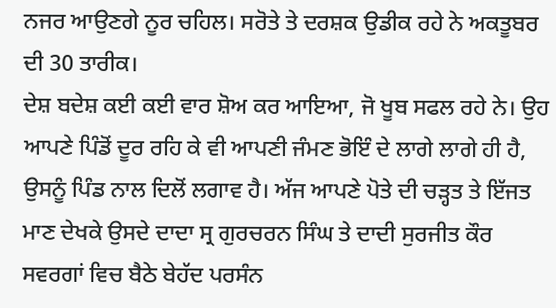ਨਜਰ ਆਉਣਗੇ ਨੂਰ ਚਹਿਲ। ਸਰੋਤੇ ਤੇ ਦਰਸ਼ਕ ਉਡੀਕ ਰਹੇ ਨੇ ਅਕਤੂਬਰ ਦੀ 30 ਤਾਰੀਕ।
ਦੇਸ਼ ਬਦੇਸ਼ ਕਈ ਕਈ ਵਾਰ ਸ਼ੋਅ ਕਰ ਆਇਆ, ਜੋ ਖੂਬ ਸਫਲ ਰਹੇ ਨੇ। ਉਹ ਆਪਣੇ ਪਿੰਡੋਂ ਦੂਰ ਰਹਿ ਕੇ ਵੀ ਆਪਣੀ ਜੰਮਣ ਭੋਇੰ ਦੇ ਲਾਗੇ ਲਾਗੇ ਹੀ ਹੈ, ਉਸਨੂੰ ਪਿੰਡ ਨਾਲ ਦਿਲੋਂ ਲਗਾਵ ਹੈ। ਅੱਜ ਆਪਣੇ ਪੋਤੇ ਦੀ ਚੜ੍ਹਤ ਤੇ ਇੱਜਤ ਮਾਣ ਦੇਖਕੇ ਉਸਦੇ ਦਾਦਾ ਸ੍ਰ ਗੁਰਚਰਨ ਸਿੰਘ ਤੇ ਦਾਦੀ ਸੁਰਜੀਤ ਕੌਰ ਸਵਰਗਾਂ ਵਿਚ ਬੈਠੇ ਬੇਹੱਦ ਪਰਸੰਨ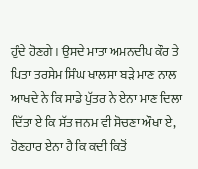ਹੁੰਦੇ ਹੋਣਗੇ। ਉਸਦੇ ਮਾਤਾ ਅਮਨਦੀਪ ਕੌਰ ਤੇ ਪਿਤਾ ਤਰਸੇਮ ਸਿੰਘ ਖਾਲਸਾ ਬੜੇ ਮਾਣ ਨਾਲ ਆਖਦੇ ਨੇ ਕਿ ਸਾਡੇ ਪੁੱਤਰ ਨੇ ਏਨਾ ਮਾਣ ਦਿਲਾ ਦਿੱਤਾ ਏ ਕਿ ਸੱਤ ਜਨਮ ਵੀ ਸੋਚਣਾ ਔਖਾ ਏ, ਹੋਣਹਾਰ ਏਨਾ ਹੈ ਕਿ ਕਦੀ ਕਿਤੋਂ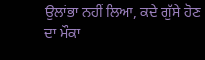ਉਲਾਂਭਾ ਨਹੀਂ ਲਿਆ, ਕਦੇ ਗੁੱਸੇ ਹੋਣ ਦਾ ਮੌਕਾ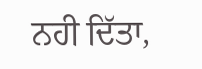ਨਹੀ ਦਿੱਤਾ,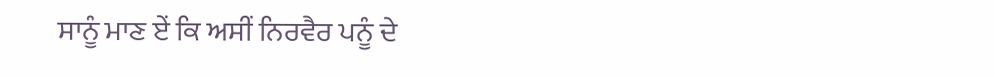ਸਾਨੂੰ ਮਾਣ ਏਂ ਕਿ ਅਸੀਂ ਨਿਰਵੈਰ ਪਨੂੰ ਦੇ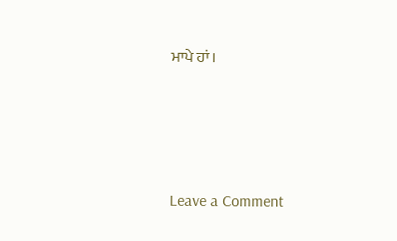ਮਾਪੇ ਹਾਂ।




Leave a Comment